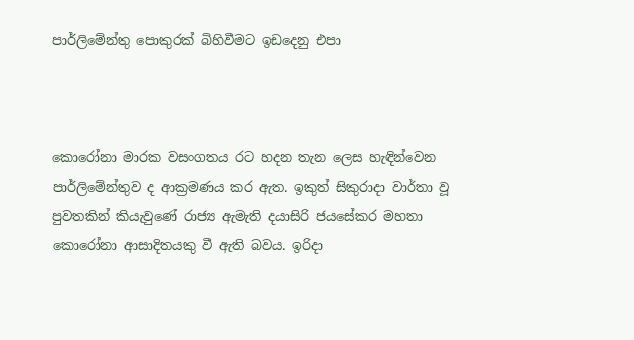පාර්ලිමේන්තු පොකුරක් බිහිවීමට ඉඩදෙනු එපා



කොරෝනා මාරක වසංගතය රට හදන තැන ලෙස හැඳින්වෙන පාර්ලිමේන්තුව ද ආක්‍රමණය කර ඇත. ඉකුත් සිකුරාදා වාර්තා වූ පුවතකින් කියැවුණේ රාජ්‍ය ඇමැති දයාසිරි ජයසේකර මහතා කොරෝනා ආසාදිතයකු වී ඇති බවය. ඉරිදා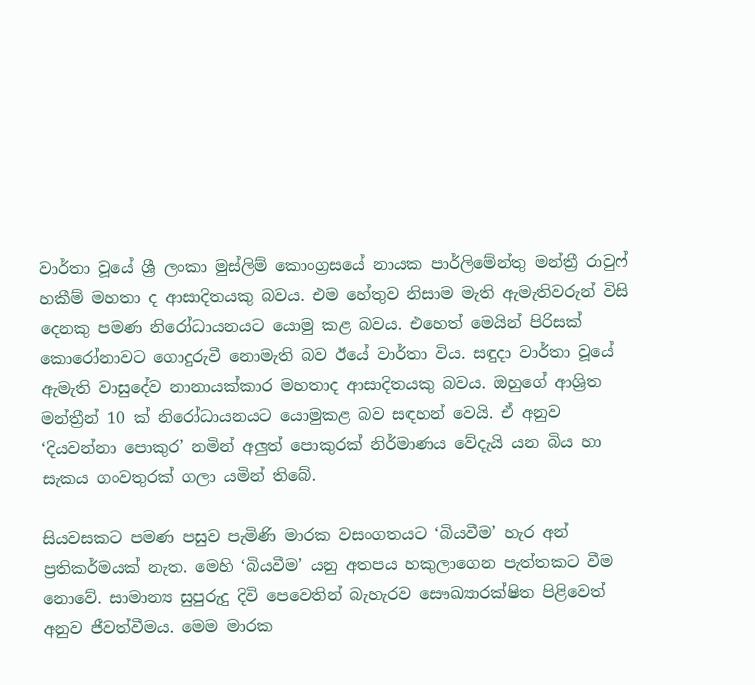වාර්තා වූයේ ශ්‍රී ලංකා මුස්ලිම් කොංග්‍රසයේ නායක පාර්ලිමේන්තු මන්ත්‍රී රාවුෆ් හකීම් මහතා ද ආසාදිතයකු බවය. එම හේතුව නිසාම මැති ඇමැතිවරුන් විසි දෙනකු පමණ නිරෝධායනයට යොමු කළ බවය. එහෙත් මෙයින් පිරිසක් කොරෝනාවට ගොදුරුවී නොමැති බව ඊයේ වාර්තා විය. සඳුද‌ා වාර්තා වූයේ ඇමැති වාසුදේව නානායක්කාර මහතාද ආසාදිතයකු බවය. ඔහුගේ ආශ්‍රිත මන්ත්‍රීන් 10 ක් නිරෝධායනයට යොමුකළ බව සඳහන් වෙයි. ඒ අනුව ‘දියවන්නා පොකුර’ නමින් අලුත් පොකුරක් නිර්මාණය වේදැයි යන බිය හා සැකය ගංවතුරක් ගලා යමින් තිබේ.

සියවසකට පමණ පසුව පැමිණි මාරක වසංගතයට ‘බියවීම’ හැර අන් ප්‍රතිකර්මයක් නැත. මෙහි ‘බියවීම’ යනු අතපය හකුලාගෙන පැත්තකට වීම නොවේ. සාමාන්‍ය සුපුරුදු දිවි පෙවෙතින් බැහැරව සෞඛ්‍යාරක්ෂිත පිළිවෙත් අනුව ජීවත්වීමය. මෙම මාරක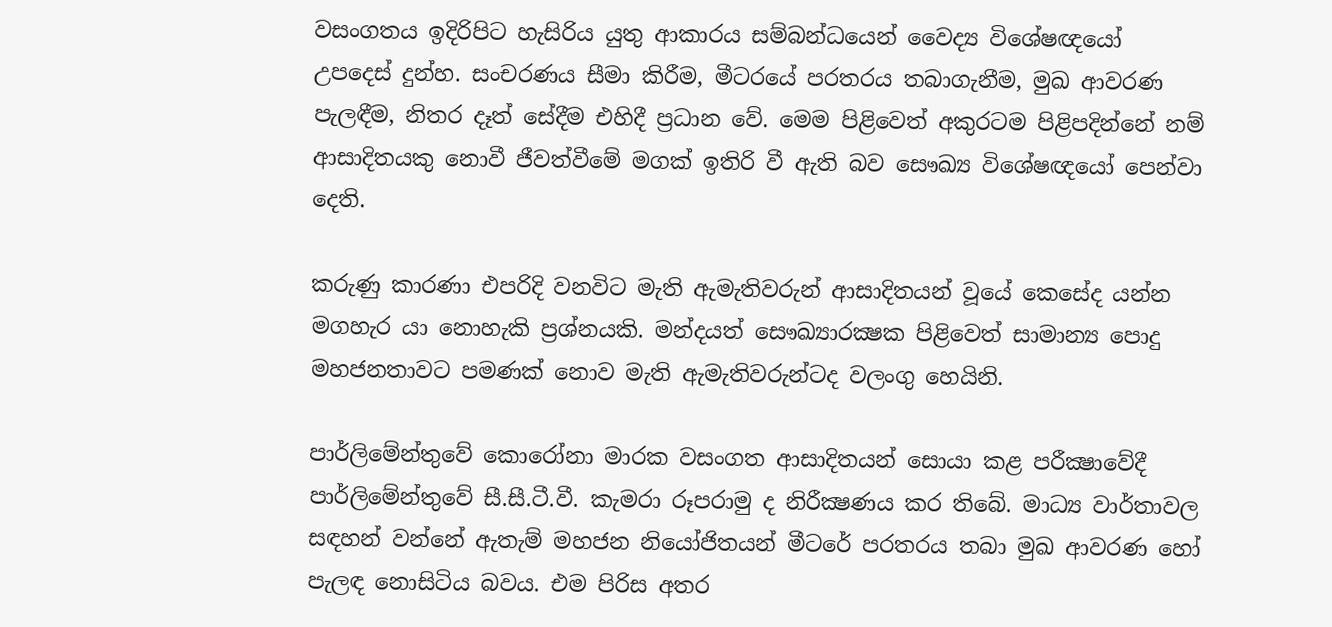වසංගතය ඉදිරිපිට හැසිරිය යුතු ආකාරය සම්බන්ධයෙන් වෛද්‍ය විශේෂඥයෝ උපදෙස් දුන්හ. සංචරණය සීමා කිරීම, මීටරයේ පරතරය තබාගැනීම, මුඛ ආවරණ පැලඳීම, නිතර දෑත් සේදීම එහිදී ප්‍රධාන වේ. මෙම පිළිවෙත් අකුරටම පිළිපදින්නේ නම් ආසාදිතයකු නොවී ජීවත්වීමේ මගක් ඉතිරි වී ඇති බව සෞඛ්‍ය විශේෂඥයෝ පෙන්වා දෙති.

කරුණු කාරණා එපරිදි වනවිට මැති ඇමැතිවරුන් ආසාදිතයන් වූයේ කෙසේද යන්න මගහැර යා නොහැකි ප්‍රශ්නයකි. මන්දයත් සෞඛ්‍යාරක්‍ෂක පිළිවෙත් සාමාන්‍ය පොදු මහජනතාවට පමණක් නොව මැති ඇමැතිවරුන්ටද වලංගු හෙයිනි.

පාර්ලිමේන්තුවේ කොරෝනා මාරක වසංගත ආසාදිතයන් සොයා කළ පරීක්‍ෂාවේදී පාර්ලිමේන්තුවේ සී.සී.ටී.වී. කැමරා රූපරාමු ද නිරීක්‍ෂණය කර තිබේ. මාධ්‍ය වාර්තාවල සඳහන් වන්නේ ඇතැම් මහජන නියෝජිතයන් මීටරේ පරතරය තබා මුඛ ආවරණ හෝ පැලඳ නොසිටිය බවය. එම පිරිස අතර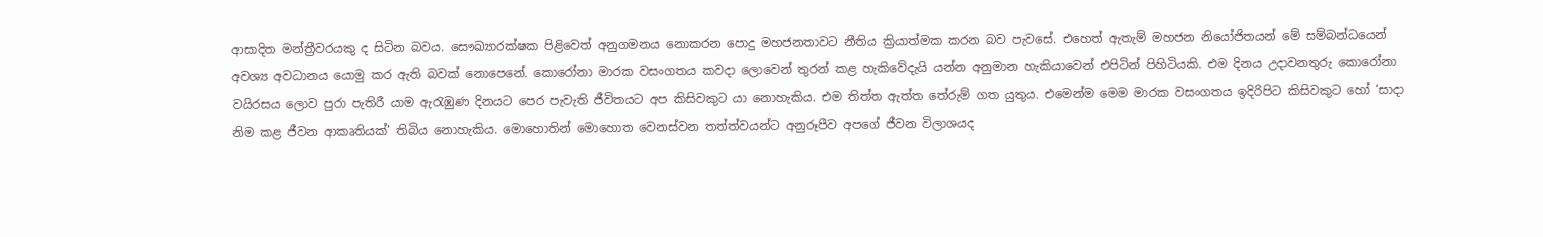ආසාදිත මන්ත්‍රීවරයකු ද සිටින බවය. සෞඛ්‍යාරක්ෂක පිළිවෙත් අනුගමනය නොකරන පොදු මහජනතාවට නීතිය ක්‍රියාත්මක කරන බව පැවසේ. එහෙත් ඇතැම් මහජන නියෝජිතයන් මේ සම්බන්ධයෙන් අවශ්‍ය අවධානය යොමු කර ඇති බවක් නොපෙනේ. කොරෝනා මාරක වසංගතය කවදා ලොවෙන් තුරන් කළ හැකිවේදැයි යන්න අනුමාන හැකියාවෙන් එපිටින් පිහිටියකි. එම දිනය උදාවනතුරු කොරෝනා වයිරසය ලොව පුරා පැතිරී යාම ඇරැඹුණ දිනයට පෙර පැවැති ජීවිතයට අප කිසිවකුට යා නොහැකිය. එම තිත්ත ඇත්ත තේරුම් ගත යුතුය. එමෙන්ම මෙම මාරක වසංගතය ඉදිරිපිට කිසිවකුට හෝ ‘සාදා නිම කළ ජීවන ආකෘතියක්’ තිබිය නොහැකිය. මොහොතින් මොහොත වෙනස්වන තත්ත්වයන්ට අනුරූපීව අපගේ ජීවන විලාශයද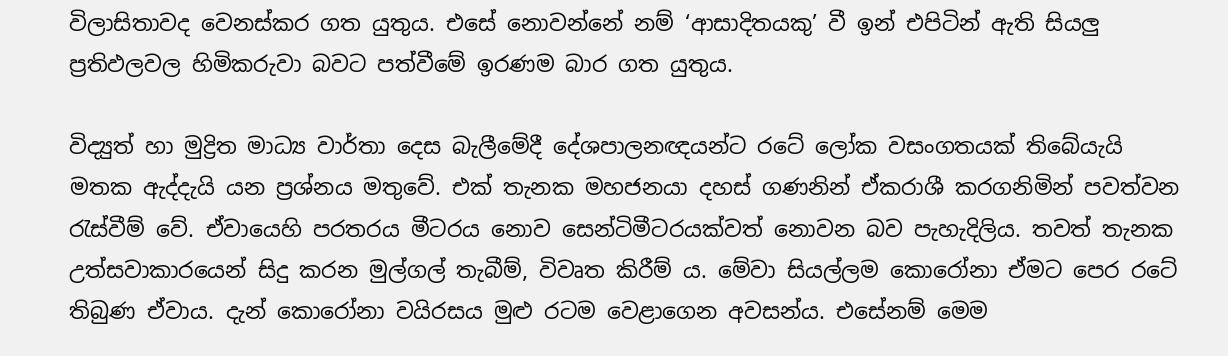විලාසිතාවද වෙනස්කර ගත යුතුය. එසේ නොවන්නේ නම් ‘ආසාදිතයකු’ වී ඉන් එපිටින් ඇති සියලු ප්‍රතිඵලවල හිමිකරුවා බවට පත්වීමේ ඉරණම බාර ගත යුතුය.

විද්‍යුත් හා මුද්‍රිත මාධ්‍ය වාර්තා දෙස බැලීමේදී දේශපාලනඥයන්ට රටේ ලෝක වසංගතයක් තිබේයැයි මතක ඇද්දැයි යන ප්‍රශ්නය මතුවේ. එක් තැනක මහජනයා දහස් ගණනින් ඒකරාශී කරගනිමින් පවත්වන රැස්වීම් වේ. ඒවායෙහි පරතරය මීටරය නොව සෙන්ටිමීටරයක්වත් නොවන බව පැහැදිලිය. තවත් තැනක උත්සවාකාරයෙන් සිදු කරන මුල්ගල් තැබීම්, විවෘත කිරීම් ය. මේවා සියල්ලම කොරෝනා ඒමට පෙර රටේ තිබුණ ඒවාය. දැන් කොරෝනා වයිරසය මුළු රටම වෙළාගෙන අවසන්ය. එසේනම් මෙම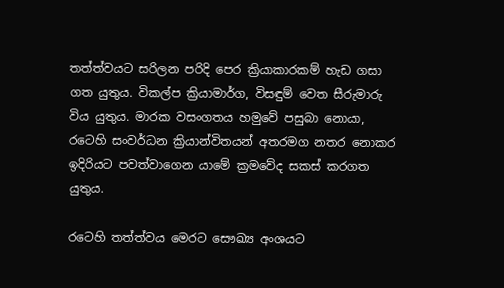තත්ත්වයට සරිලන පරිදි පෙර ක්‍රියාකාරකම් හැඩ ගසා ගත යුතුය. විකල්ප ක්‍රියාමාර්ග, විසඳුම් වෙත සීරුමාරු විය යුතුය. මාරක වසංගතය හමුවේ පසුබා නොයා, රටෙහි සංවර්ධන ක්‍රියාන්විතයන් අතරමග නතර නොකර ඉදිරියට පවත්වාගෙන යාමේ ක්‍රමවේද සකස් කරගත යුතුය.

රටෙහි තත්ත්වය මෙරට සෞඛ්‍ය අංශයට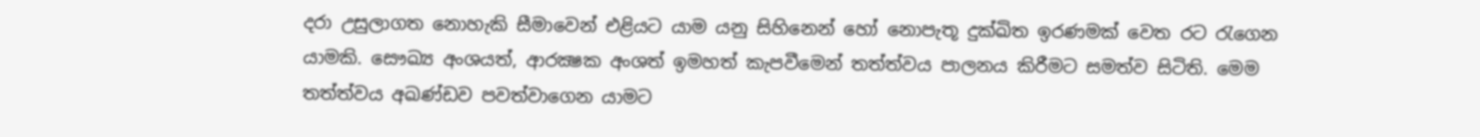දරා උසුලාගත නොහැකි සීමාවෙන් එළියට යාම යනු සිහිනෙන් හෝ නොපැතූ දුක්ඛිත ඉරණමක් වෙත රට රැගෙන යාමකි. සෞඛ්‍ය අංශයත්, ආරක්‍ෂක අංශත් ඉමහත් කැපවීමෙන් තත්ත්වය පාලනය කිරීමට සමත්ව සිටිති. මෙම තත්ත්වය අඛණ්ඩව පවත්වාගෙන යාමට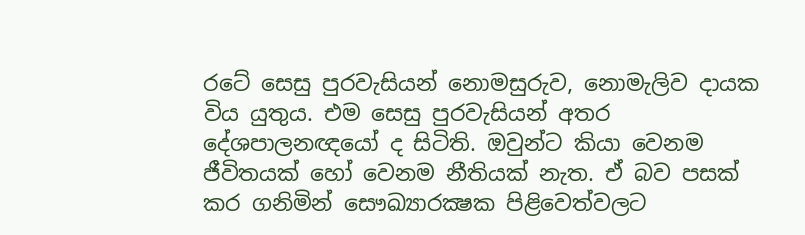රටේ සෙසු පුරවැසියන් නොමසුරුව, නොමැලිව දායක විය යුතුය. එම සෙසු පුරවැසියන් අතර දේශපාලනඥයෝ ද සිටිති. ඔවුන්ට කියා වෙනම ජීවිතයක් හෝ වෙනම නීතියක් නැත. ඒ බව පසක් කර ගනිමින් සෞඛ්‍යාරක්‍ෂක පිළිවෙත්වලට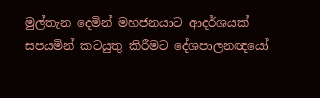මුල්තැන දෙමින් මහජනයාට ආදර්ශයක් සපයමින් කටයුතු කිරීමට දේශපාලනඥයෝ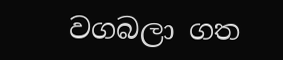වගබලා ගත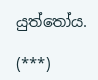යුත්තෝය.

(***)